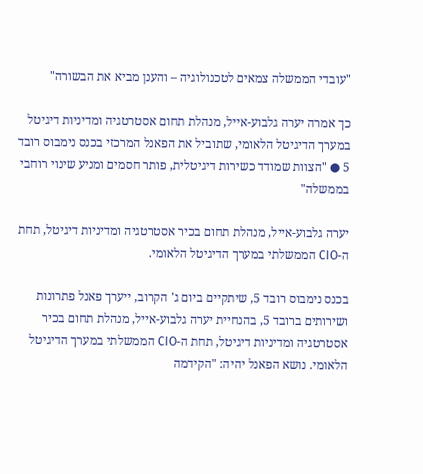"עובדי הממשלה צמאים לטכנולוגיה – והענן מביא את הבשורה"

כך אמרה יערה גלבוע-אייל, מנהלת תחום אסטרטגיה ומדיניות דיגיטל במערך הדיגיטל הלאומי, שתוביל את הפאנל המרכזי בכנס נימבוס רובד 5 ● "הצוות שמודד כשירות דיגיטלית, פותר חסמים ומניע שינוי רוחבי בממשלה"

יערה גלבוע-אייל, מנהלת תחום בכיר אסטרטגיה ומדיניות דיגיטל, תחת ה-CIO הממשלתי במערך הדיגיטל הלאומי.

בכנס נימבוס רובד 5, שיתקיים ביום ג' הקרוב, ייערך פאנל פתרונות ושירותים ברובד 5, בהנחיית יערה גלבוע-אייל, מנהלת תחום בכיר אסטרטגיה ומדיניות דיגיטל, תחת ה-CIO הממשלתי במערך הדיגיטל הלאומי. נושא הפאנל יהיה: "הקידמה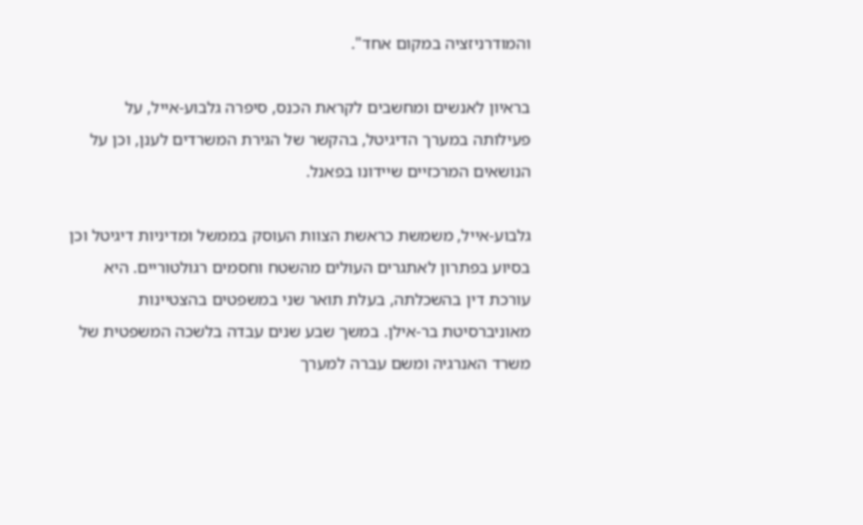והמודרניזציה במקום אחד".

בראיון לאנשים ומחשבים לקראת הכנס, סיפרה גלבוע-אייל, על פעילותה במערך הדיגיטל, בהקשר של הגירת המשרדים לענן, וכן על הנושאים המרכזיים שיידונו בפאנל.

גלבוע-אייל, משמשת כראשת הצוות העוסק בממשל ומדיניות דיגיטל וכן בסיוע בפתרון לאתגרים העולים מהשטח וחסמים רגולטוריים. היא עורכת דין בהשכלתה, בעלת תואר שני במשפטים בהצטיינות מאוניברסיטת בר-אילן. במשך שבע שנים עבדה בלשכה המשפטית של משרד האנרגיה ומשם עברה למערך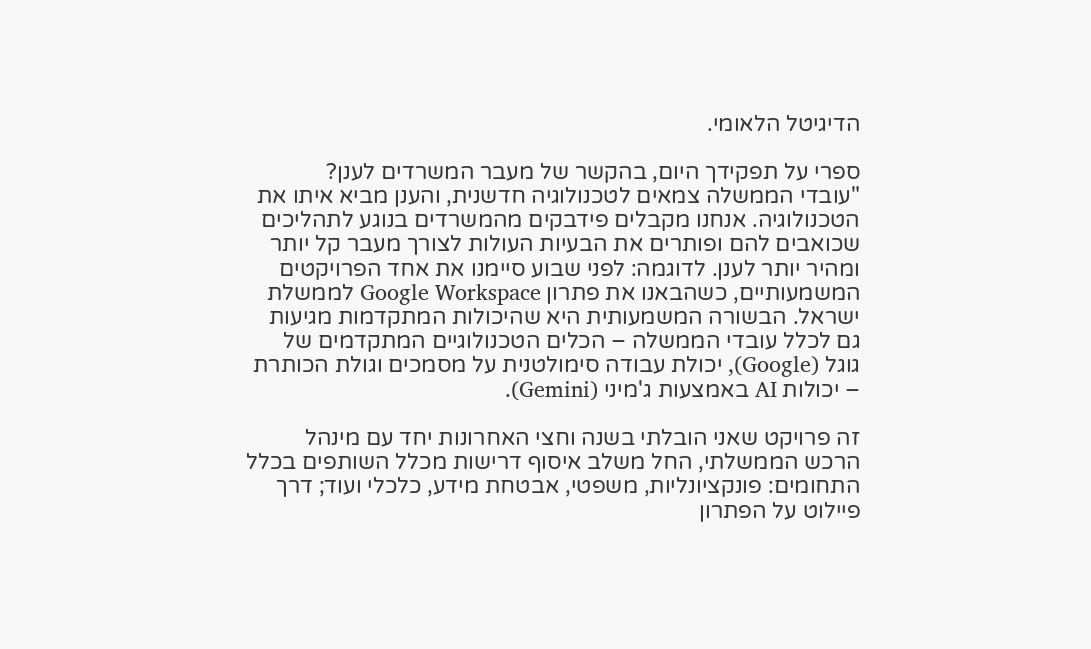הדיגיטל הלאומי.

ספרי על תפקידך היום, בהקשר של מעבר המשרדים לענן?
"עובדי הממשלה צמאים לטכנולוגיה חדשנית, והענן מביא איתו את הטכנולוגיה. אנחנו מקבלים פידבקים מהמשרדים בנוגע לתהליכים שכואבים להם ופותרים את הבעיות העולות לצורך מעבר קל יותר ומהיר יותר לענן. לדוגמה: לפני שבוע סיימנו את אחד הפרויקטים המשמעותיים, כשהבאנו את פתרון Google Workspace לממשלת ישראל. הבשורה המשמעותית היא שהיכולות המתקדמות מגיעות גם לכלל עובדי הממשלה – הכלים הטכנולוגיים המתקדמים של גוגל (Google), יכולת עבודה סימולטנית על מסמכים וגולת הכותרת – יכולות AI באמצעות ג'מיני (Gemini).

זה פרויקט שאני הובלתי בשנה וחצי האחרונות יחד עם מינהל הרכש הממשלתי, החל משלב איסוף דרישות מכלל השותפים בכלל התחומים: פונקציונליות, משפטי, אבטחת מידע, כלכלי ועוד; דרך פיילוט על הפתרון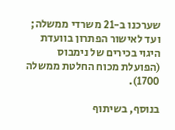שערכנו ב-21 משרדי ממשלה; ועד לאישור הפתרון בוועדת היגוי בכירים של נימבוס (הפועלת מכוח החלטת ממשלה 1700).

בנוסף, בשיתוף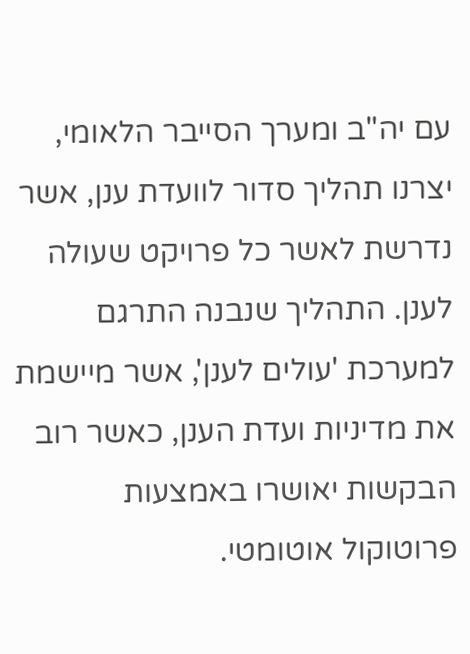עם יה"ב ומערך הסייבר הלאומי, יצרנו תהליך סדור לוועדת ענן, אשר נדרשת לאשר כל פרויקט שעולה לענן. התהליך שנבנה התרגם למערכת 'עולים לענן', אשר מיישמת את מדיניות ועדת הענן, כאשר רוב הבקשות יאושרו באמצעות פרוטוקול אוטומטי.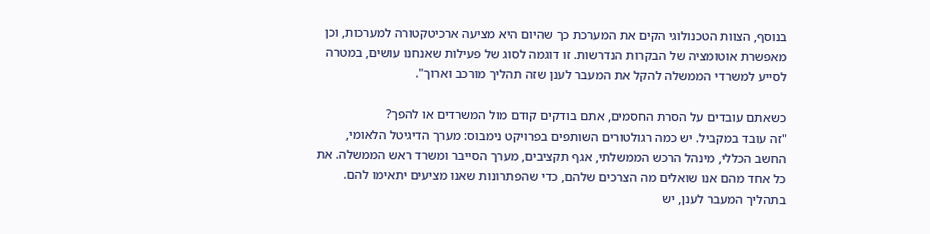בנוסף, הצוות הטכנולוגי הקים את המערכת כך שהיום היא מציעה ארכיטקטורה למערכות, וכן מאפשרת אוטומציה של הבקרות הנדרשות. זו דוגמה לסוג של פעילות שאנחנו עושים, במטרה לסייע למשרדי הממשלה להקל את המעבר לענן שזה תהליך מורכב וארוך".

כשאתם עובדים על הסרת החסמים, אתם בודקים קודם מול המשרדים או להפך?
"זה עובד במקביל. יש כמה רגולטורים השותפים בפרויקט נימבוס: מערך הדיגיטל הלאומי, החשב הכללי, מינהל הרכש הממשלתי, אגף תקציבים, מערך הסייבר ומשרד ראש הממשלה. את כל אחד מהם אנו שואלים מה הצרכים שלהם, כדי שהפתרונות שאנו מציעים יתאימו להם. בתהליך המעבר לענן, יש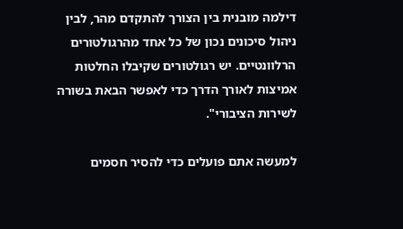דילמה מובנית בין הצורך להתקדם מהר, לבין ניהול סיכונים נכון של כל אחד מהרגולטורים הרלוונטיים. יש רגולטורים שקיבלו החלטות אמיצות לאורך הדרך כדי לאפשר הבאת בשורה לשירות הציבורי".

למעשה אתם פועלים כדי להסיר חסמים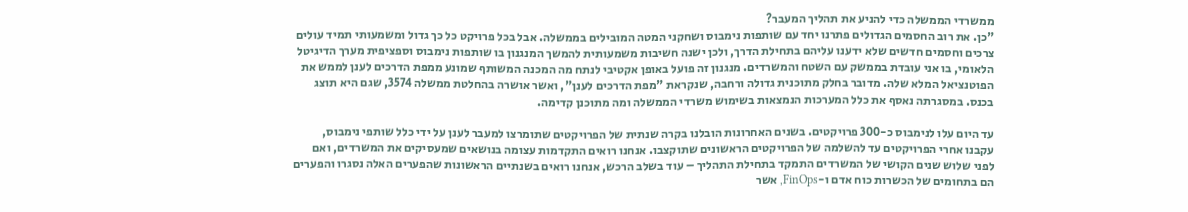ממשרדי הממשלה כדי להניע את תהליך המעבר?
"כן. את רוב החסמים הגדולים פתרנו יחד עם שותפות נימבוס ושחקני המטה המובילים בממשלה. אבל בכל פרויקט כל כך גדול ומשמעותי תמיד עולים צרכים וחסמים חדשים שלא ידענו עליהם בתחילת הדרך, ולכן ישנה חשיבות משמעותית להמשך המנגנון בו שותפות נימבוס וספציפית מערך הדיגיטל הלאומי, בו אני עובדת בממשק עם השטח והמשרדים. מנגנון זה פועל באופן אקטיבי לנתח מה המכנה המשותף שמונע ממפת הדרכים לענן לממש את הפוטנציאל המלא שלה. מדובר בחלק מתוכנית גדולה ורחבה, שנקראת "מפת הדרכים לענן", ואשר אושרה בהחלטת ממשלה 3574, שגם היא תוצג בכנס. במסגרתה נאסף את כלל המערכות הנמצאות בשימוש משרדי הממשלה ומה מתוכנן קדימה.

עד היום עלו לנימבוס כ-300 פרויקטים. בשנים האחרונות הובלנו בקרה שנתית של הפרויקטים שתומרצו למעבר לענן על ידי כלל שותפי נימבוס, עקבנו אחרי הפרויקטים עד להשלמה של הפרויקטים הראשונים שתוקצבו. אנחנו רואים התקדמות עצומה בנושאים שמעסיקים את המשרדים, ואם לפני שלוש שנים הקושי של המשרדים התמקד בתחילת התהליך – עוד בשלב הרכש, אנחנו רואים בשנתיים הראשונות שהפערים האלה נסגרו והפערים הם בתחומים של הכשרות כוח אדם ו-FinOps, אשר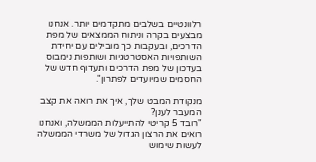רלוונטיים בשלבים מתקדמים יותר. אנחנו מבצעים בקרה וניתוח הממצאים של מפת הדרכים, ובעקבות כך מובילים עם יחידת השותפויות האסטרטגיות ושותפות נימבוס בעדכון של מפת הדרכים ותעדוף חדש של החסמים שמיועדים לפתרון".

מנקודת המבט שלך, איך את רואה את קצב המעבר לענן?
"רובד 5 קריטי להתייעלות הממשלה, ואנחנו רואים את הרצון הגדול של משרדי הממשלה לעשות שימוש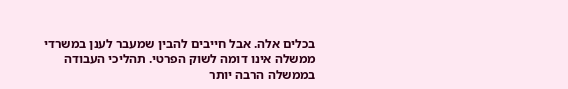בכלים אלה. אבל חייבים להבין שמעבר לענן במשרדי ממשלה אינו דומה לשוק הפרטי. תהליכי העבודה בממשלה הרבה יותר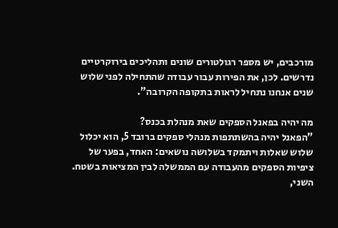מורכבים, יש מספר רגולטורים שונים ותהליכים בירוקרטיים נדרשים. לכן, את הפירות עבור עבודה שהתחילה לפני שלוש שנים אנחנו נתחיל לראות בתקופה הקרובה".

מה יהיה בפאנל הספקים שאת מנהלת בכנס?
"הפאנל יהיה בהשתתפות מנהלי ספקים ברובד 5, הוא יכלול שלוש שאלות ויתמקד בשלושה נושאים: האחד, בפער של ציפיות הספקים מהעבודה עם הממשלה לבין המציאות בשטח. השני,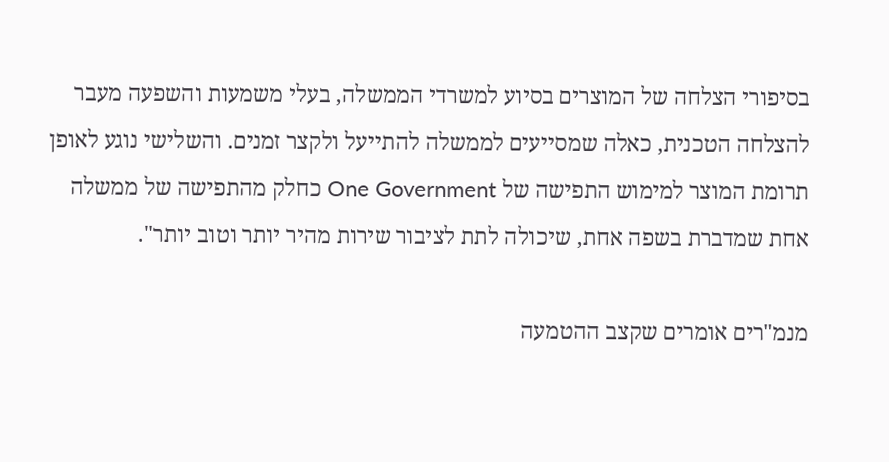בסיפורי הצלחה של המוצרים בסיוע למשרדי הממשלה, בעלי משמעות והשפעה מעבר להצלחה הטכנית, כאלה שמסייעים לממשלה להתייעל ולקצר זמנים. והשלישי נוגע לאופן תרומת המוצר למימוש התפישה של One Government כחלק מהתפישה של ממשלה אחת שמדברת בשפה אחת, שיכולה לתת לציבור שירות מהיר יותר וטוב יותר".

מנמ"רים אומרים שקצב ההטמעה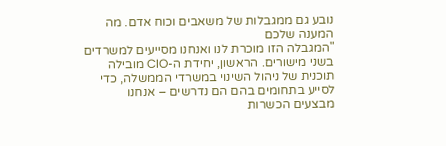נובע גם ממגבלות של משאבים וכוח אדם. מה המענה שלכם
"המגבלה הזו מוכרת לנו ואנחנו מסייעים למשרדים בשני מישורים. הראשון, יחידת ה-CIO מובילה תוכנית של ניהול השינוי במשרדי הממשלה, כדי לסייע בתחומים בהם הם נדרשים – אנחנו מבצעים הכשרות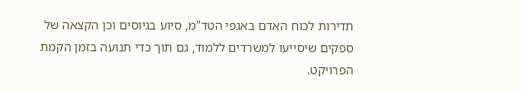תדירות לכוח האדם באגפי הטד"מ, סיוע בגיוסים וכן הקצאה של ספקים שיסייעו למשרדים ללמוד, גם תוך כדי תנועה בזמן הקמת הפרויקט.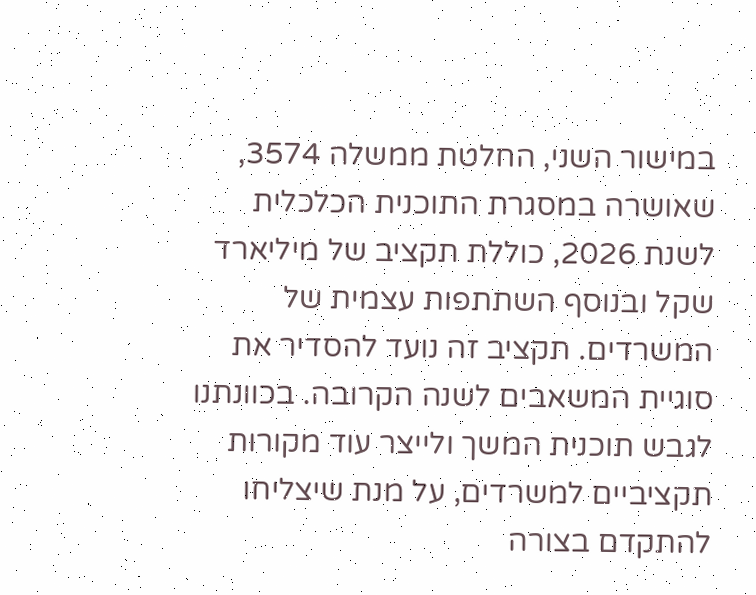במישור השני, החלטת ממשלה 3574, שאושרה במסגרת התוכנית הכלכלית לשנת 2026, כוללת תקציב של מיליארד שקל ובנוסף השתתפות עצמית של המשרדים. תקציב זה נועד להסדיר את סוגיית המשאבים לשנה הקרובה. בכוונתנו לגבש תוכנית המשך ולייצר עוד מקורות תקציביים למשרדים, על מנת שיצליחו להתקדם בצורה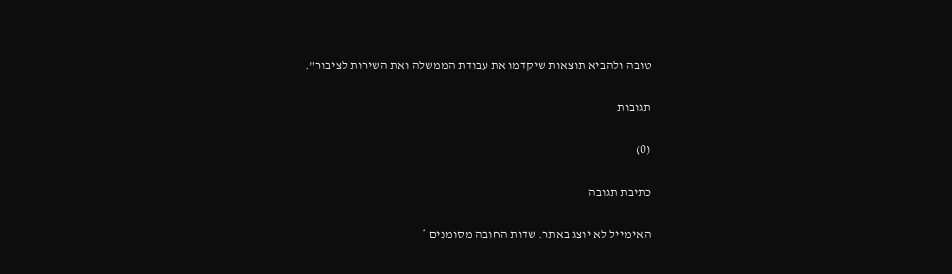טובה ולהביא תוצאות שיקדמו את עבודת הממשלה ואת השירות לציבור".

תגובות

(0)

כתיבת תגובה

האימייל לא יוצג באתר. שדות החובה מסומנים *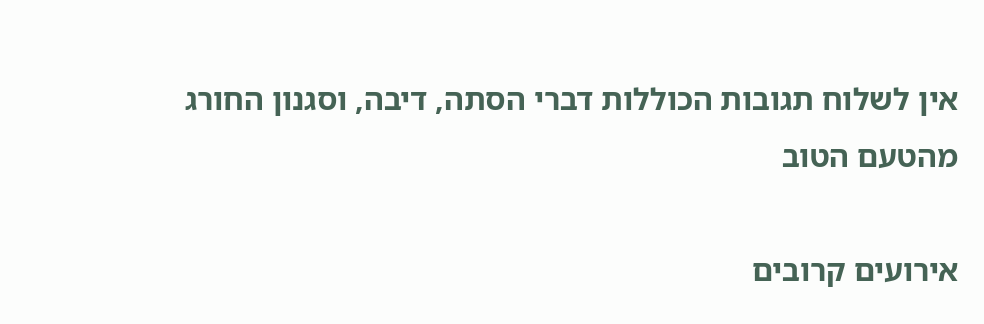אין לשלוח תגובות הכוללות דברי הסתה, דיבה, וסגנון החורג מהטעם הטוב

אירועים קרובים